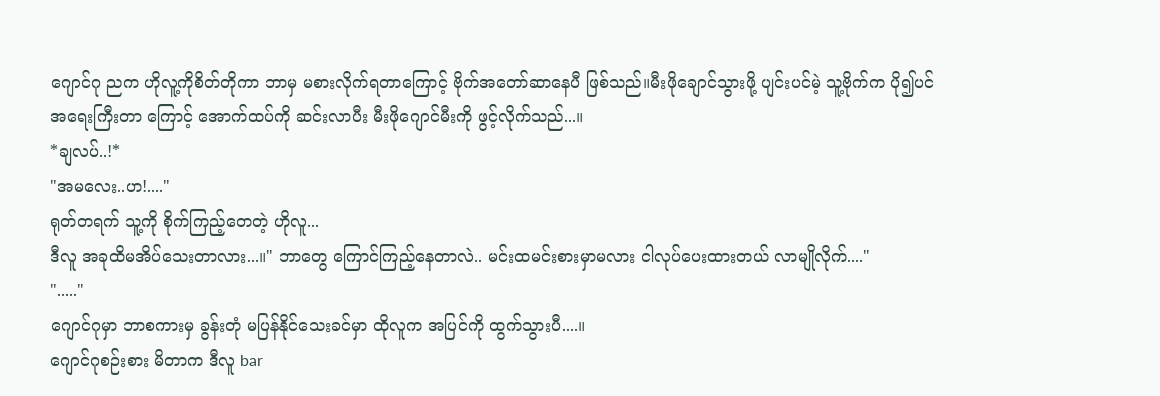ဂျောင်ဂု ညက ဟိုလူ့ကိုစိတ်တိုကာ ဘာမှ မစားလိုက်ရတာကြောင့် ဗိုက်အတော်ဆာနေပီ ဖြစ်သည်။မီးဖိုချောင်သွားဖို့ ပျင်းပင်မဲ့ သူ့ဗိုက်က ပို၍ပင် အရေးကြီးတာ ကြောင့် အောက်ထပ်ကို ဆင်းလာပီး မီးဖိုဂျောင်မီးကို ဖွင့်လိုက်သည်...။
*ချလပ်..!*
"အမလေး..ဟ!...."
ရုတ်တရက် သူ့ကို စိုက်ကြည့်တေတဲ့ ဟိုလူ...
ဒီလူ အခုထိမအိပ်သေးတာလား...။" ဘာတွေ ကြောင်ကြည့်နေတာလဲ.. မင်းထမင်းစားမှာမလား ငါလုပ်ပေးထားတယ် လာမျိုလိုက်...."
"....."
ဂျောင်ဂုမှာ ဘာစကားမှ ခွန်းတုံ မပြန်နိုင်သေးခင်မှာ ထိုလူက အပြင်ကို ထွက်သွားပီ....။
ဂျောင်ဂုစဉ်းစား မိတာက ဒီလူ bar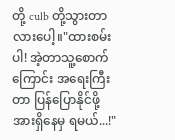တို့ culb တို့သွားတာလားပေါ့။"ထားစမ်းပါ! အဲ့တာသူ့စောက်ကြောင်း အရေးကြီးတာ ပြန်ပြောနိုင်ဖို့ အားရှိနေမှ ရမယ်...!"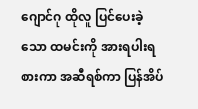ဂျောင်ဂု ထိုလူ ပြင်ပေးခဲ့သော ထမင်းကို အားရပါးရစားကာ အဆီရစ်ကာ ပြန်အိပ်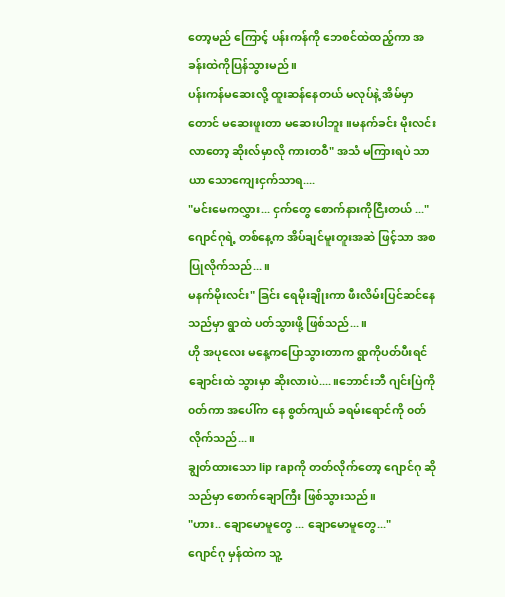တော့မည် ကြောင့် ပန်းကန်ကို ဘေစင်ထဲထည့်ကာ အခန်းထဲကိုပြန်သွားမည်။
ပန်းကန်မဆေးလို့ ထူးဆန်နေတယ် မလုပ်နဲ့ အိမ်မှာတောင် မဆေးဖူးတာ မဆေးပါဘူး။မနက်ခင်း မိုးလင်းလာတော့ ဆိုးလ်မှာလို ကားတဝီ" အသံ မကြားရပဲ သာယာ သောကျေးငှက်သာရ....
"မင်းမေကလွှား... ငှက်တွေ စောက်နားကိုငြီးတယ် ..."
ဂျောင်ဂုရဲ့ တစ်နေ့က အိပ်ချင်မူးတူးအဆဲ ဖြင့်သာ အစပြုလိုက်သည်...။
မနက်မိုးလင်း" ခြင်း ရေမိုးချိုးကာ ဖီးလိမ်းပြင်ဆင်နေသည်မှာ ရွာထဲ ပတ်သွားဖို့ ဖြစ်သည်...။
ဟို အပုလေး မနေ့ကပြောသွားတာက ရွာကိုပတ်ပီးရင် ချောင်းထဲ သွားမှာ ဆိုးလားပဲ....။ဘောင်းဘီ ဂျင်းပြဲကို ၀တ်ကာ အပေါ်က နေ စွတ်ကျယ် ခရမ်းရောင်ကို ၀တ်လိုက်သည်...။
ချွတ်ထားသော lip rapကို တတ်လိုက်တော့ ဂျောင်ဂု ဆိုသည်မှာ စောက်ချောကြီး ဖြစ်သွားသည်။
"ဟား.. ချောမောမူတွေ ... ချောမောမူတွေ..."
ဂျောင်ဂု မှန်ထဲက သူ့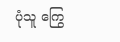ပုံသူ ကြွေ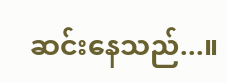ဆင်းနေသည်...။